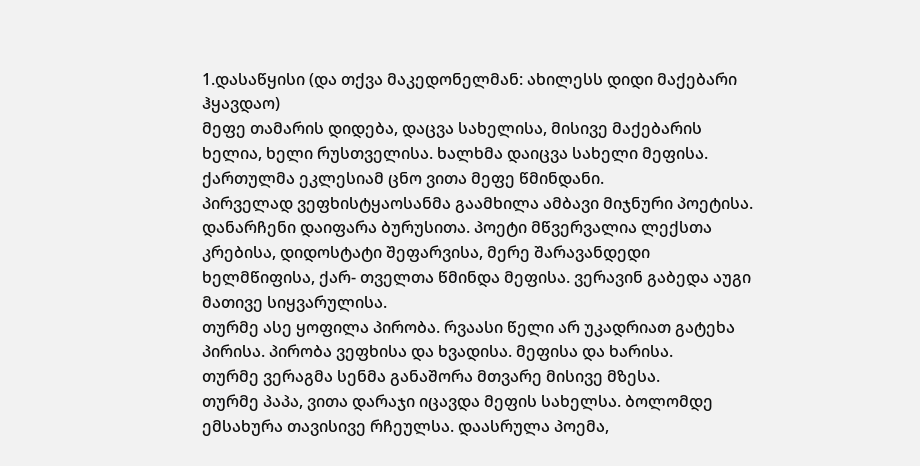1.დასაწყისი (და თქვა მაკედონელმან: ახილესს დიდი მაქებარი ჰყავდაო)
მეფე თამარის დიდება, დაცვა სახელისა, მისივე მაქებარის ხელია, ხელი რუსთველისა. ხალხმა დაიცვა სახელი მეფისა. ქართულმა ეკლესიამ ცნო ვითა მეფე წმინდანი.
პირველად ვეფხისტყაოსანმა გაამხილა ამბავი მიჯნური პოეტისა. დანარჩენი დაიფარა ბურუსითა. პოეტი მწვერვალია ლექსთა კრებისა, დიდოსტატი შეფარვისა, მერე შარავანდედი ხელმწიფისა, ქარ- თველთა წმინდა მეფისა. ვერავინ გაბედა აუგი მათივე სიყვარულისა.
თურმე ასე ყოფილა პირობა. რვაასი წელი არ უკადრიათ გატეხა პირისა. პირობა ვეფხისა და ხვადისა. მეფისა და ხარისა.
თურმე ვერაგმა სენმა განაშორა მთვარე მისივე მზესა.
თურმე პაპა, ვითა დარაჯი იცავდა მეფის სახელსა. ბოლომდე ემსახურა თავისივე რჩეულსა. დაასრულა პოემა,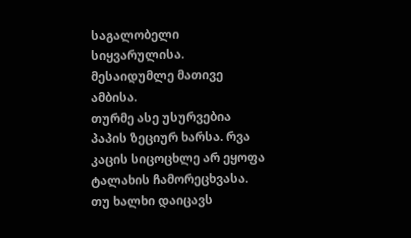საგალობელი სიყვარულისა. მესაიდუმლე მათივე ამბისა.
თურმე ასე უსურვებია პაპის ზეციურ ხარსა. რვა კაცის სიცოცხლე არ ეყოფა ტალახის ჩამორეცხვასა. თუ ხალხი დაიცავს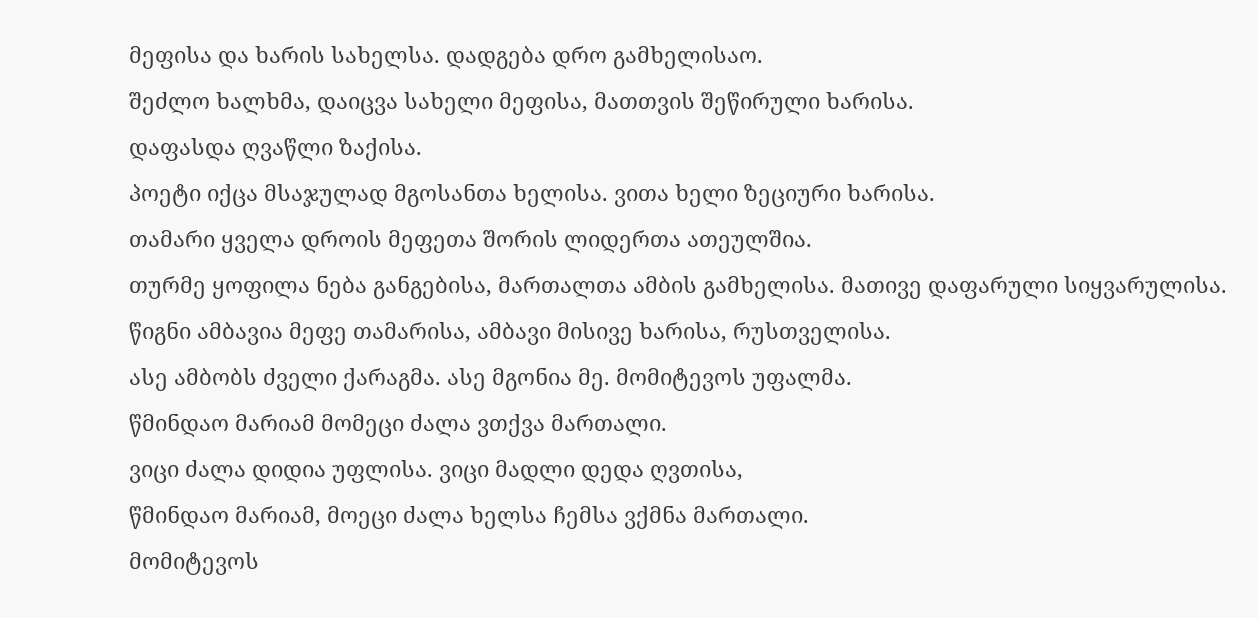მეფისა და ხარის სახელსა. დადგება დრო გამხელისაო.
შეძლო ხალხმა, დაიცვა სახელი მეფისა, მათთვის შეწირული ხარისა.
დაფასდა ღვაწლი ზაქისა.
პოეტი იქცა მსაჯულად მგოსანთა ხელისა. ვითა ხელი ზეციური ხარისა.
თამარი ყველა დროის მეფეთა შორის ლიდერთა ათეულშია.
თურმე ყოფილა ნება განგებისა, მართალთა ამბის გამხელისა. მათივე დაფარული სიყვარულისა.
წიგნი ამბავია მეფე თამარისა, ამბავი მისივე ხარისა, რუსთველისა.
ასე ამბობს ძველი ქარაგმა. ასე მგონია მე. მომიტევოს უფალმა.
წმინდაო მარიამ მომეცი ძალა ვთქვა მართალი.
ვიცი ძალა დიდია უფლისა. ვიცი მადლი დედა ღვთისა,
წმინდაო მარიამ, მოეცი ძალა ხელსა ჩემსა ვქმნა მართალი.
მომიტევოს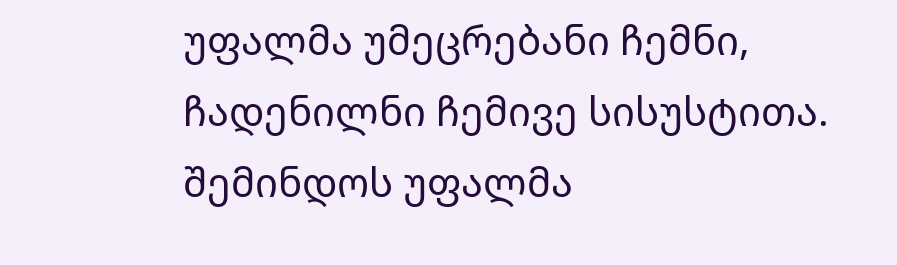უფალმა უმეცრებანი ჩემნი, ჩადენილნი ჩემივე სისუსტითა.
შემინდოს უფალმა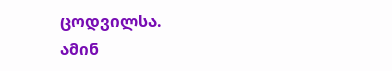ცოდვილსა.
ამინ